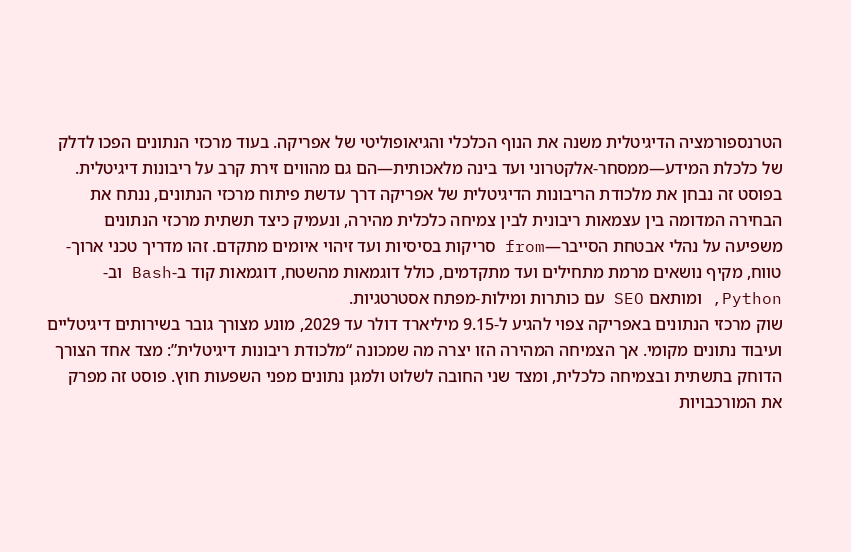הטרנספורמציה הדיגיטלית משנה את הנוף הכלכלי והגיאופוליטי של אפריקה. בעוד מרכזי הנתונים הפכו לדלק של כלכלת המידע—ממסחר-אלקטרוני ועד בינה מלאכותית—הם גם מהווים זירת קרב על ריבונות דיגיטלית. בפוסט זה נבחן את מלכודת הריבונות הדיגיטלית של אפריקה דרך עדשת פיתוח מרכזי הנתונים, ננתח את הבחירה המדומה בין עצמאות ריבונית לבין צמיחה כלכלית מהירה, ונעמיק כיצד תשתית מרכזי הנתונים משפיעה על נהלי אבטחת הסייבר—from סריקות בסיסיות ועד זיהוי איומים מתקדם. זהו מדריך טכני ארוך-טווח, מקיף נושאים מרמת מתחילים ועד מתקדמים, כולל דוגמאות מהשטח, דוגמאות קוד ב-Bash וב-Python, ומותאם SEO עם כותרות ומילות-מפתח אסטרטגיות.
שוק מרכזי הנתונים באפריקה צפוי להגיע ל-9.15 מיליארד דולר עד 2029, מונע מצורך גובר בשירותים דיגיטליים ועיבוד נתונים מקומי. אך הצמיחה המהירה הזו יצרה מה שמכונה “מלכודת ריבונות דיגיטלית”: מצד אחד הצורך הדוחק בתשתית ובצמיחה כלכלית, ומצד שני החובה לשלוט ולמגן נתונים מפני השפעות חוץ. פוסט זה מפרק את המורכבויות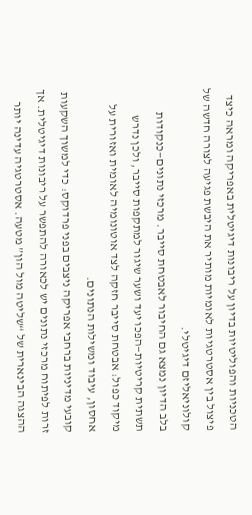הטכניות והפוליטיות בדיון על ריבונות דיגיטלית באפריקה ומראה כיצד פיצול בין אסטרטגיות לאומיות מותיר את היבשת פגיעה לצורה חדשה של קולוניאליזם דיגיטלי.
בלב הדיון נמצא גם החיבור לאבטחת סייבר. מרכזי נתונים—כנקודות תשתית קריטיות—הפכו יעד ושער שיגור למתקפות סייבר, ולכן נדרש מיקוד כפול: אבטחת סייבר חזקה לצד אוטונומיה לאומית ואזורית על אחסון, עיבוד ומשילות הנתונים.
קובעי מדיניות ברחבי אפריקה ניצבים בפני פרדוקס: כדי למשוך השקעות זרות לפיתוח מרכזי נתונים יש לכאורה להתפשר על ריבונות דיגיטלית. אך ההצגה הבינארית של “שליטה מול הון” מטעה. אסטרטגיה עדינה יותר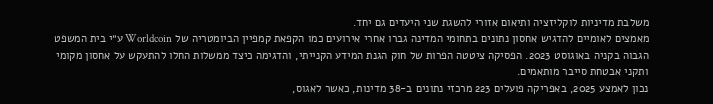משלבת מדיניות לוקליזציה ותיאום אזורי להשגת שני היעדים גם יחד.
מאמצים לאומיים להדגיש אחסון נתונים בתחומי המדינה גברו אחרי אירועים כמו הקפאת קמפיין הביומטריה של Worldcoin ע״י בית המשפט הגבוה בקניה באוגוסט 2023. הפסיקה ציטטה הפרות של חוק הגנת המידע הקנייתי, והדגימה כיצד ממשלות החלו להתעקש על אחסון מקומי ותקני אבטחת סייבר מותאמים.
נכון לאמצע 2025, באפריקה פועלים 223 מרכזי נתונים ב-38 מדינות, כאשר לאגוס,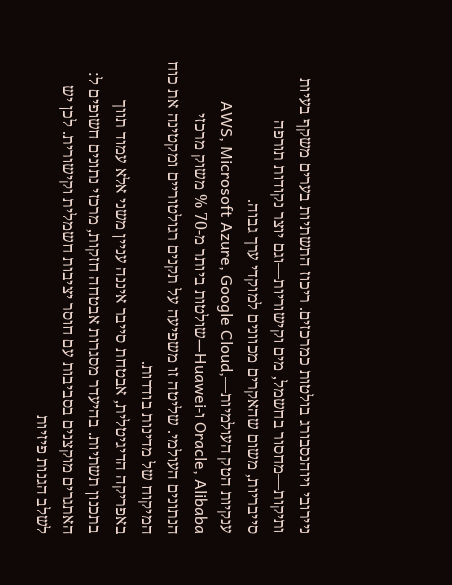ניירובי ויוהנסבורג בולטות כמרכזים. ריכוז התשתיות בערים משקף בעיות ותיקות—מחסור בחשמל, מים וקישוריות—וגם יוצר נקודות תורפה סייבריות, משום שהאקרים מכוונים למוקדי ערך גבוה.
ענקיות הטק העולמיות—AWS, Microsoft Azure, Google Cloud, Oracle, Alibaba ו-Huawei—שולטות ביותר מ-70 % משוק מרכזי הנתונים העולמי. שליטה זו משפיעה על תקנים רגולטוריים ומקטינה את כוח המיקוח של מדינות בודדות.
באפריקה הדיגיטלית, אבטחת סייבר איננה עניין משני אלא עמוד תווך בתכנון תשתיות. בהיעדר מסגרות אבטחה חזקות, מרכזי נתונים חשופים ל:
האתגרים מוקצנים בסביבות עם חוסר יציבות חשמלית וקישורית. לכן יש לשלב הגנות פיזיות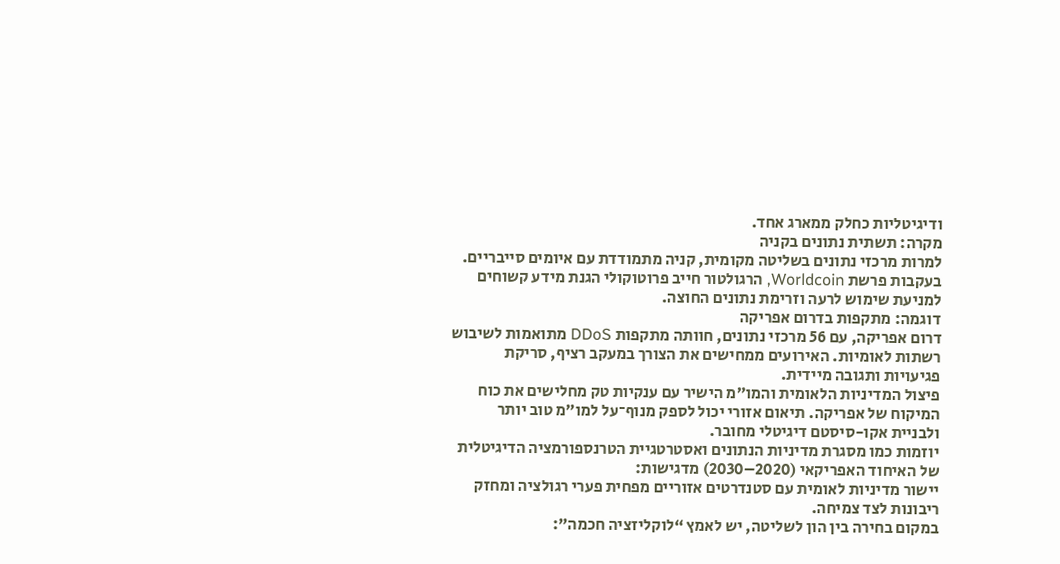ודיגיטליות כחלק ממארג אחד.
מקרה: תשתית נתונים בקניה
למרות מרכזי נתונים בשליטה מקומית, קניה מתמודדת עם איומים סייבריים. בעקבות פרשת Worldcoin, הרגולטור חייב פרוטוקולי הגנת מידע קשוחים למניעת שימוש לרעה וזרימת נתונים החוצה.
דוגמה: מתקפות בדרום אפריקה
דרום אפריקה, עם 56 מרכזי נתונים, חוותה מתקפות DDoS מתואמות לשיבוש רשתות לאומיות. האירועים ממחישים את הצורך במעקב רציף, סריקת פגיעויות ותגובה מיידית.
פיצול המדיניות הלאומית והמו״מ הישיר עם ענקיות טק מחלישים את כוח המיקוח של אפריקה. תיאום אזורי יכול לספק מנוף־על למו״מ טוב יותר ולבניית אקו-סיסטם דיגיטלי מחובר.
יוזמות כמו מסגרת מדיניות הנתונים ואסטרטגיית הטרנספורמציה הדיגיטלית של האיחוד האפריקאי (2020–2030) מדגישות:
יישור מדיניות לאומית עם סטנדרטים אזוריים מפחית פערי רגולציה ומחזק ריבונות לצד צמיחה.
במקום בחירה בין הון לשליטה, יש לאמץ “לוקליזציה חכמה”: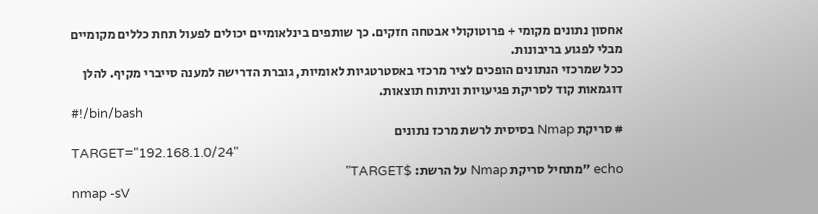אחסון נתונים מקומי + פרוטוקולי אבטחה חזקים. כך שותפים בינלאומיים יכולים לפעול תחת כללים מקומיים מבלי לפגוע בריבונות.
ככל שמרכזי הנתונים הופכים לציר מרכזי באסטרטגיות לאומיות, גוברת הדרישה למענה סייברי מקיף. להלן דוגמאות קוד לסריקת פגיעויות וניתוח תוצאות.
#!/bin/bash
# סריקת Nmap בסיסית לרשת מרכז נתונים
TARGET="192.168.1.0/24"
echo "מתחיל סריקת Nmap על הרשת: $TARGET"
nmap -sV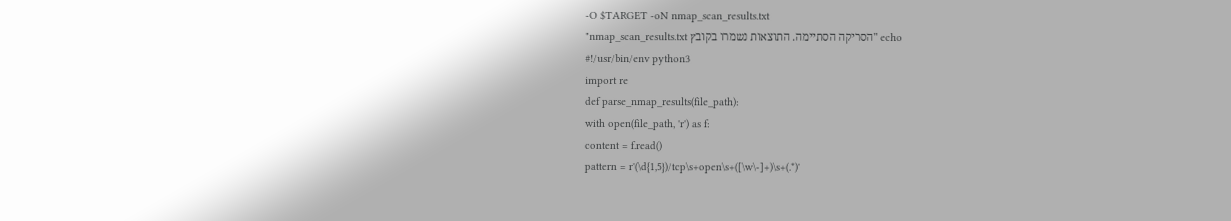-O $TARGET -oN nmap_scan_results.txt
echo "הסריקה הסתיימה. התוצאות נשמרו בקובץ nmap_scan_results.txt"
#!/usr/bin/env python3
import re
def parse_nmap_results(file_path):
with open(file_path, 'r') as f:
content = f.read()
pattern = r'(\d{1,5})/tcp\s+open\s+([\w\-]+)\s+(.*)'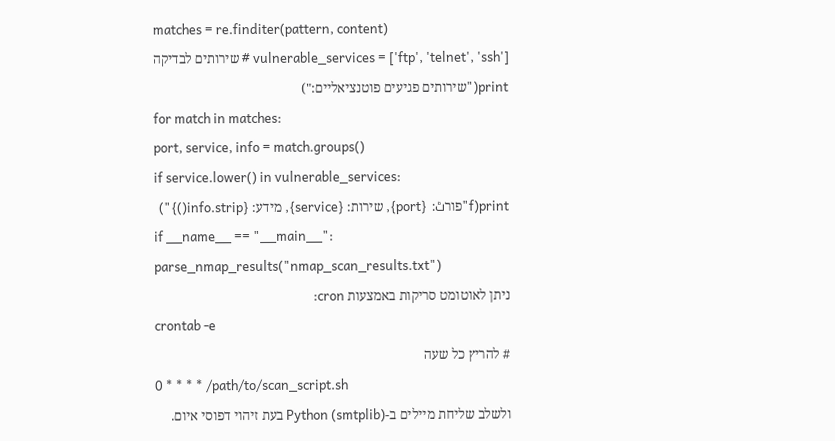matches = re.finditer(pattern, content)
vulnerable_services = ['ftp', 'telnet', 'ssh'] # שירותים לבדיקה
print("שירותים פגיעים פוטנציאליים:")
for match in matches:
port, service, info = match.groups()
if service.lower() in vulnerable_services:
print(f"פורٹ: {port}, שירות: {service}, מידע: {info.strip()}")
if __name__ == "__main__":
parse_nmap_results("nmap_scan_results.txt")
ניתן לאוטומט סריקות באמצעות cron:
crontab -e
# להריץ כל שעה
0 * * * * /path/to/scan_script.sh
ולשלב שליחת מיילים ב-Python (smtplib) בעת זיהוי דפוסי איום.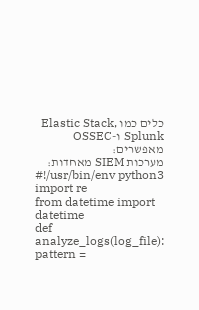כלים כמו Elastic Stack, Splunk ו-OSSEC מאפשרים:
מערכות SIEM מאחדות:
#!/usr/bin/env python3
import re
from datetime import datetime
def analyze_logs(log_file):
pattern =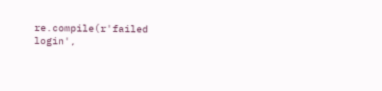re.compile(r'failed login',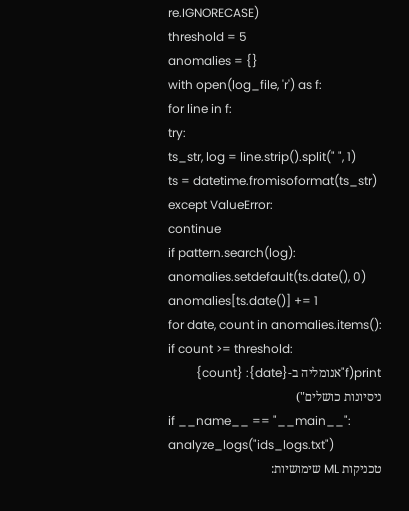re.IGNORECASE)
threshold = 5
anomalies = {}
with open(log_file, 'r') as f:
for line in f:
try:
ts_str, log = line.strip().split(" ", 1)
ts = datetime.fromisoformat(ts_str)
except ValueError:
continue
if pattern.search(log):
anomalies.setdefault(ts.date(), 0)
anomalies[ts.date()] += 1
for date, count in anomalies.items():
if count >= threshold:
print(f"אנומליה ב-{date}: {count} ניסיונות כושלים")
if __name__ == "__main__":
analyze_logs("ids_logs.txt")
טכניקות ML שימושיות: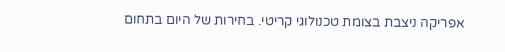אפריקה ניצבת בצומת טכנולוגי קריטי. בחירות של היום בתחום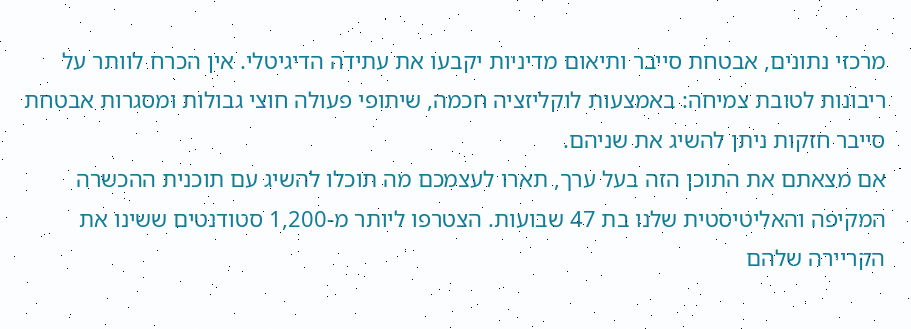מרכזי נתונים, אבטחת סייבר ותיאום מדיניות יקבעו את עתידה הדיגיטלי. אין הכרח לוותר על ריבונות לטובת צמיחה: באמצעות לוקליזציה חכמה, שיתופי פעולה חוצי גבולות ומסגרות אבטחת סייבר חזקות ניתן להשיג את שניהם.
אם מצאתם את התוכן הזה בעל ערך, תארו לעצמכם מה תוכלו להשיג עם תוכנית ההכשרה המקיפה והאליטיסטית שלנו בת 47 שבועות. הצטרפו ליותר מ-1,200 סטודנטים ששינו את הקריירה שלהם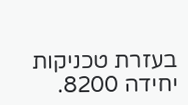בעזרת טכניקות יחידה 8200.